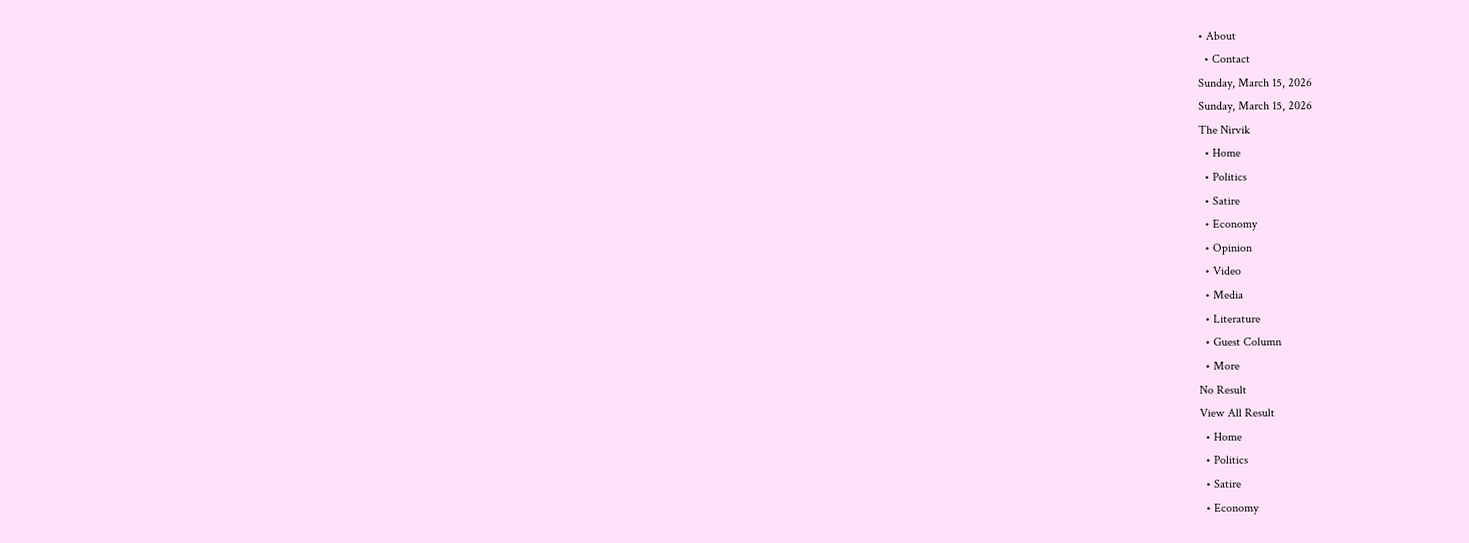• About
  • Contact
Sunday, March 15, 2026
Sunday, March 15, 2026
The Nirvik
  • Home
  • Politics
  • Satire
  • Economy
  • Opinion
  • Video
  • Media
  • Literature
  • Guest Column
  • More
No Result
View All Result
  • Home
  • Politics
  • Satire
  • Economy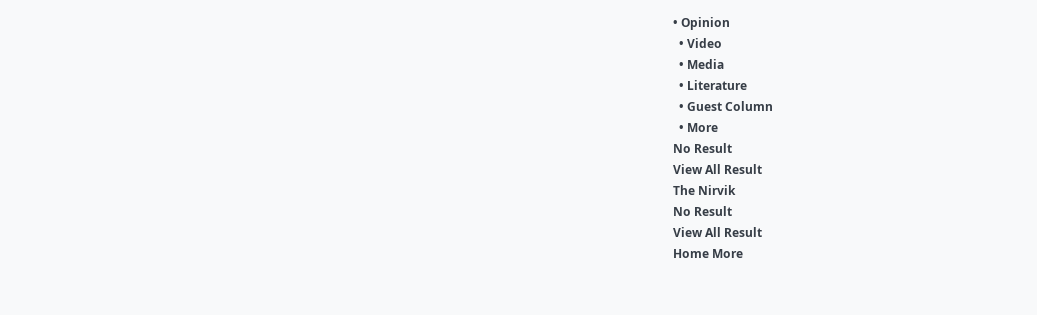• Opinion
  • Video
  • Media
  • Literature
  • Guest Column
  • More
No Result
View All Result
The Nirvik
No Result
View All Result
Home More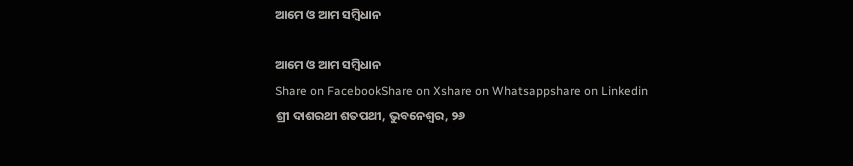ଆମେ ଓ ଆମ ସମ୍ବିଧାନ

ଆମେ ଓ ଆମ ସମ୍ବିଧାନ
Share on FacebookShare on Xshare on Whatsappshare on Linkedin
ଶ୍ରୀ ଦାଶରଥୀ ଶତପଥୀ, ଭୁବନେଶ୍ଵର, ୨୬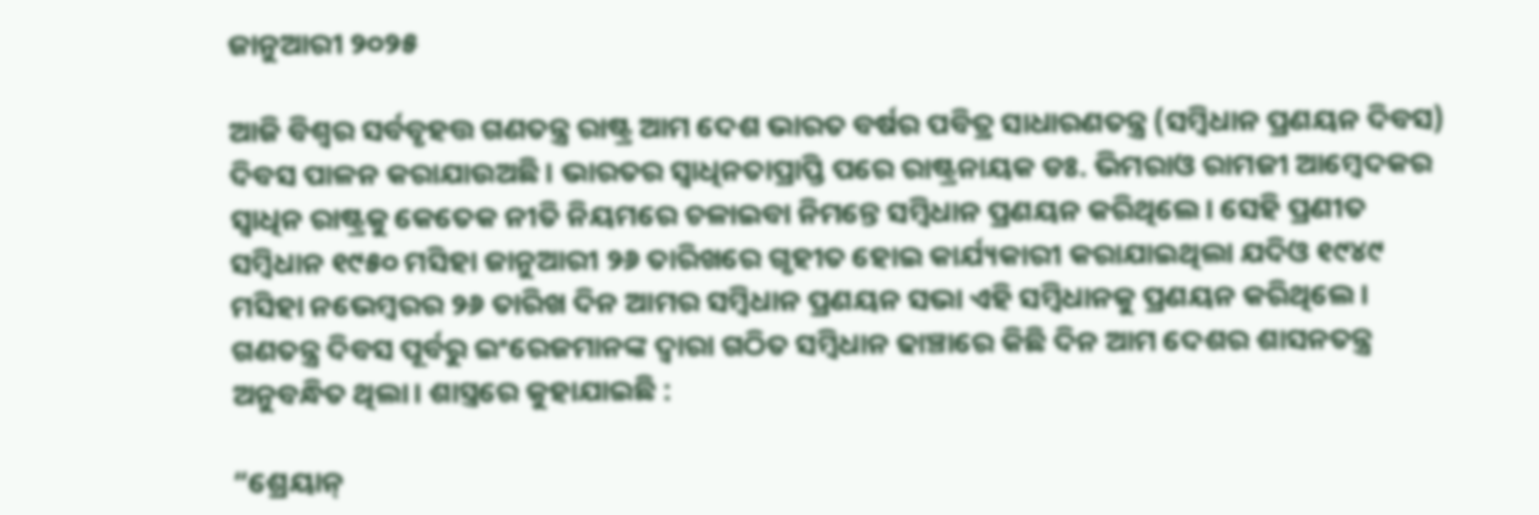ଜାନୁଆରୀ ୨୦୨୫

ଆଜି ବିଶ୍ୱର ସର୍ବବୃହତ୍ତ ଗଣତନ୍ତ୍ର ରାଷ୍ଟ୍ର ଆମ ଦେଶ ଭାରତ ବର୍ଷର ପବିତ୍ର ସାଧାରଣତନ୍ତ୍ର (ସମ୍ବିଧାନ ପ୍ରଣୟନ ଦିବସ) ଦିବସ ପାଳନ କରାଯାଉଅଛି। ଭାରତର ସ୍ୱାଧିନତାପ୍ରାପ୍ତି ପରେ ରାଷ୍ଟ୍ରନାୟକ ଡଃ. ଭିମରାଓ ରାମଜୀ ଆମ୍ବେଦକର ସ୍ୱାଧିନ ରାଷ୍ଟ୍ରକୁ କେତେକ ନୀତି ନିୟମରେ ଚଳାଇବା ନିମନ୍ତେ ସମ୍ବିଧାନ ପ୍ରଣୟନ କରିଥିଲେ। ସେହି ପ୍ରଣୀତ ସମ୍ବିଧାନ ୧୯୫୦ ମସିହା ଜାନୁଆରୀ ୨୬ ତାରିଖରେ ଗୃହୀତ ହୋଇ କାର୍ଯ୍ୟକାରୀ କରାଯାଇଥିଲା ଯଦିଓ ୧୯୪୯ ମସିହା ନଭେମ୍ୱରର ୨୬ ତାରିଖ ଦିନ ଆମର ସମ୍ବିଧାନ ପ୍ରଣୟନ ସଭା ଏହି ସମ୍ବିଧାନକୁ ପ୍ରଣୟନ କରିଥିଲେ। ଗଣତନ୍ତ୍ର ଦିବସ ପୂର୍ବରୁ ଇଂରେଜମାନଙ୍କ ଦ୍ୱାରା ଗଠିତ ସମ୍ବିଧାନ ଢାଞ୍ଚାରେ କିଛି ଦିନ ଆମ ଦେଶର ଶାସନତନ୍ତ୍ର ଅନୁବନ୍ଧିତ ଥିଲା। ଶାସ୍ତ୍ରରେ କୁହାଯାଇଛି :

“ଶ୍ରେୟାନ୍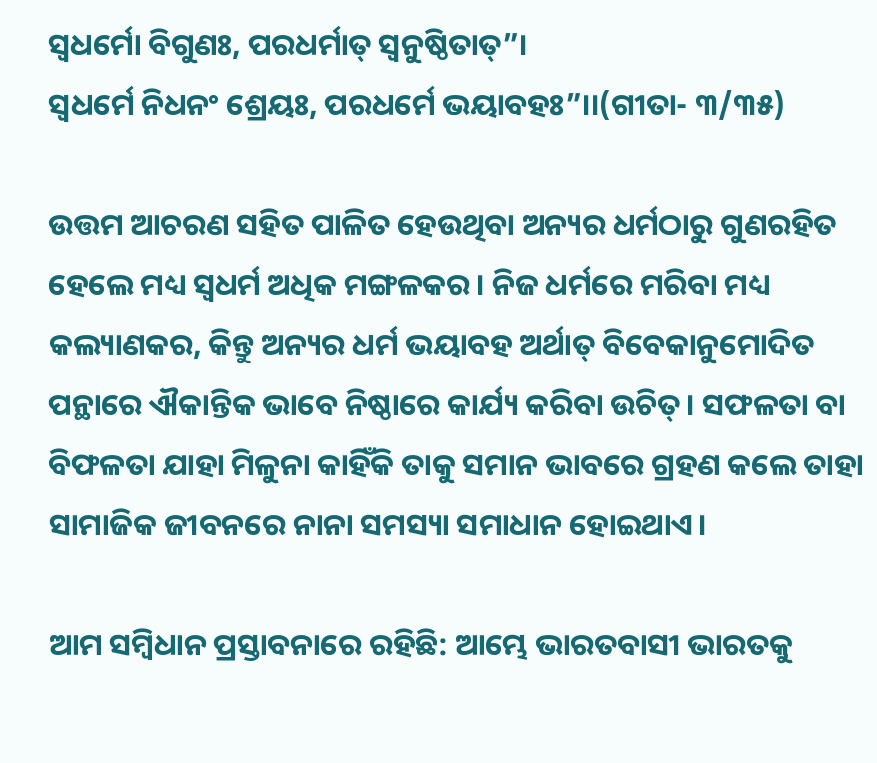ସ୍ୱଧର୍ମୋ ବିଗୁଣଃ, ପରଧର୍ମାତ୍ ସ୍ୱନୁଷ୍ଠିତାତ୍”।
ସ୍ୱଧର୍ମେ ନିଧନଂ ଶ୍ରେୟଃ, ପରଧର୍ମେ ଭୟାବହଃ”।।(ଗୀତା- ୩/୩୫)

ଉତ୍ତମ ଆଚରଣ ସହିତ ପାଳିତ ହେଉଥିବା ଅନ୍ୟର ଧର୍ମଠାରୁ ଗୁଣରହିତ ହେଲେ ମଧ୍ୟ ସ୍ୱଧର୍ମ ଅଧିକ ମଙ୍ଗଳକର। ନିଜ ଧର୍ମରେ ମରିବା ମଧ୍ୟ କଲ୍ୟାଣକର, କିନ୍ତୁ ଅନ୍ୟର ଧର୍ମ ଭୟାବହ ଅର୍ଥାତ୍ ବିବେକାନୁମୋଦିତ ପନ୍ଥାରେ ଐକାନ୍ତିକ ଭାବେ ନିଷ୍ଠାରେ କାର୍ଯ୍ୟ କରିବା ଉଚିତ୍। ସଫଳତା ବା ବିଫଳତା ଯାହା ମିଳୁନା କାହିଁକି ତାକୁ ସମାନ ଭାବରେ ଗ୍ରହଣ କଲେ ତାହା ସାମାଜିକ ଜୀବନରେ ନାନା ସମସ୍ୟା ସମାଧାନ ହୋଇଥାଏ।

ଆମ ସମ୍ବିଧାନ ପ୍ରସ୍ତାବନାରେ ରହିଛି: ଆମ୍ଭେ ଭାରତବାସୀ ଭାରତକୁ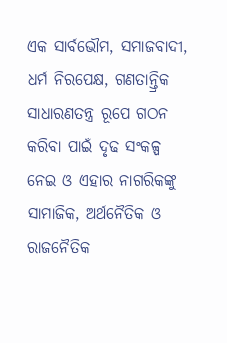ଏକ ସାର୍ବଭୌମ, ସମାଜବାଦୀ, ଧର୍ମ ନିରପେକ୍ଷ, ଗଣତାନ୍ତ୍ରିକ ସାଧାରଣତନ୍ତ୍ର ରୂପେ ଗଠନ କରିବା ପାଇଁ ଦୃଢ ସଂକଳ୍ପ ନେଇ ଓ ଏହାର ନାଗରିକଙ୍କୁ ସାମାଜିକ, ଅର୍ଥନୈତିକ ଓ ରାଜନୈତିକ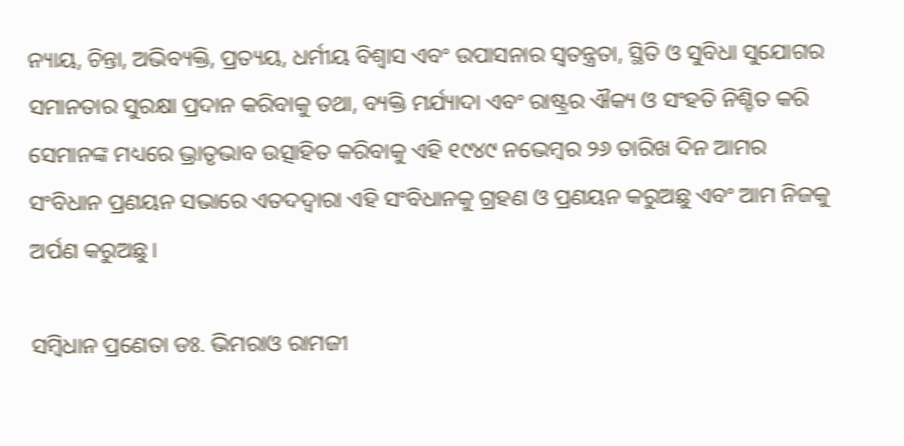ନ୍ୟାୟ, ଚିନ୍ତା, ଅଭିବ୍ୟକ୍ତି, ପ୍ରତ୍ୟୟ, ଧର୍ମୀୟ ବିଶ୍ୱାସ ଏବଂ ଉପାସନାର ସ୍ୱତନ୍ତ୍ରତା, ସ୍ଥିତି ଓ ସୁବିଧା ସୁଯୋଗର ସମାନତାର ସୁରକ୍ଷା ପ୍ରଦାନ କରିବାକୁ ତଥା, ବ୍ୟକ୍ତି ମର୍ଯ୍ୟାଦା ଏବଂ ରାଷ୍ଟ୍ରର ଐକ୍ୟ ଓ ସଂହତି ନିଶ୍ଚିତ କରି ସେମାନଙ୍କ ମଧ୍ୟରେ ଭ୍ରାତୃଭାବ ଉତ୍ସାହିତ କରିବାକୁ ଏହି ୧୯୪୯ ନଭେମ୍ୱର ୨୬ ତାରିଖ ଦିନ ଆମର ସଂବିଧାନ ପ୍ରଣୟନ ସଭାରେ ଏତଦଦ୍ୱାରା ଏହି ସଂବିଧାନକୁ ଗ୍ରହଣ ଓ ପ୍ରଣୟନ କରୁଅଛୁ ଏବଂ ଆମ ନିଜକୁ ଅର୍ପଣ କରୁଅଛୁ।

ସମ୍ବିଧାନ ପ୍ରଣେତା ଡଃ. ଭିମରାଓ ରାମଜୀ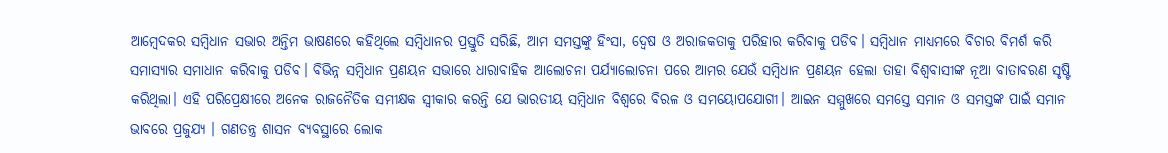ଆମ୍ବେଦକର ସମ୍ବିଧାନ ସଭାର ଅନ୍ତିମ ଭାଷଣରେ କହିଥିଲେ ସମ୍ବିଧାନର ପ୍ରସ୍ତୁତି ସରିଛି, ଆମ ସମସ୍ତଙ୍କୁ ହିଂସା, ଦ୍ୱେଷ ଓ ଅରାଜକତାକୁ ପରିହାର କରିବାକୁ ପଡିବ। ସମ୍ବିଧାନ ମାଧ୍ୟମରେ ବିଚାର ବିମର୍ଶ କରି ସମାସ୍ୟାର ସମାଧାନ କରିବାକୁ ପଡିବ। ବିଭିନ୍ନ ସମ୍ବିଧାନ ପ୍ରଣୟନ ସଭାରେ ଧାରାବାହିକ ଆଲୋଚନା ପର୍ଯ୍ୟାଲୋଚନା ପରେ ଆମର ଯେଉଁ ସମ୍ବିଧାନ ପ୍ରଣୟନ ହେଲା ତାହା ବିଶ୍ୱବାସୀଙ୍କ ନୂଆ ବାତାବରଣ ସୃଷ୍ଟି କରିଥିଲା। ଏହି ପରିପ୍ରେକ୍ଷୀରେ ଅନେକ ରାଜନୈତିକ ସମୀକ୍ଷକ ସ୍ୱୀକାର କରନ୍ତି ଯେ ଭାରତୀୟ ସମ୍ବିଧାନ ବିଶ୍ୱରେ ବିରଳ ଓ ସମୟୋପଯୋଗୀ। ଆଇନ ସମ୍ମୁଖରେ ସମସ୍ତେ ସମାନ ଓ ସମସ୍ତଙ୍କ ପାଇଁ ସମାନ ଭାବରେ ପ୍ରଜୁଯ୍ୟ । ଗଣତନ୍ତ୍ର ଶାସନ ବ୍ୟବସ୍ଥାରେ ଲୋକ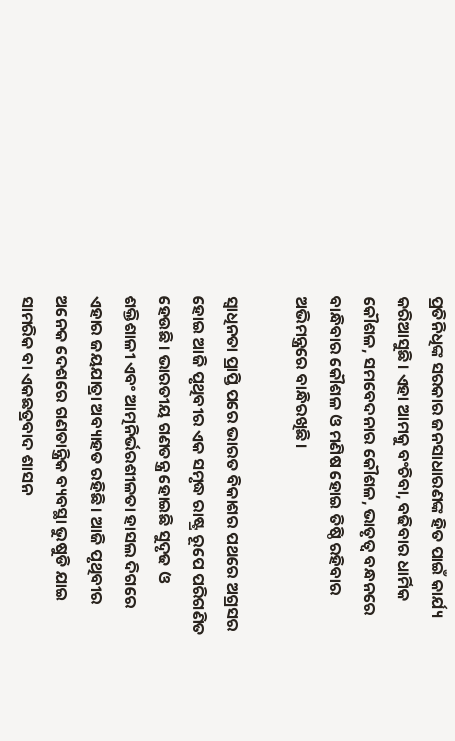ପ୍ରତିନିଧିଙ୍କ ସରକାର ଜନସାଧାରଣଙ୍କ ହିତ ପାଇଁ କାର୍ଯ୍ୟ କରିଆସୁଛି। ଏହା ଆମକୁ ବଂଚିବା, ବଢିବାର ଧାର୍ମିକ କୌଶଳ, ସମବେଦନାର କୌଶଳ, ଭାତୃତ୍ୱ ବନ୍ଧନରେ ବାନ୍ଧିବାର କୌଶଳ ଓ ମଣିଷ ହୋଇ ତିଷ୍ଠି ରହିବାର ଅଭିମନ୍ତ୍ରରେ ବାନ୍ଧିରଖିଛି।

ସ୍ୱାଧିନତା ପ୍ରାପ୍ତି ପରେ ଭାରତ ବିକାଶର ପଥରେ ଅଗ୍ରସର ହୋଇ ଆଜି ପୃଥିବୀର ଏକ ସମୃଦ୍ଧ ରାଷ୍ଟ୍ର ରୂପେ ପରିଗଣିତ ହେଉଛି। ଭାରତୀୟ ଗଣତନ୍ତ୍ର ହୋଇଛି ସୁଦୃଢ ଓ ଶକ୍ତିଶାଳୀ ଏବଂ ଆତ୍ମନିର୍ଭରଶୀଳତା ହାସଲ ଦିଗରେ ଏହାର ଜୟଯାତ୍ରା ଅବ୍ୟାହତ ରହିଛି। ଆଜି ପୃଥିବୀର ଅନେକ ଦେଶରେ ଗଣତାନ୍ତ୍ରିକ ବ୍ୟବସ୍ଥା ଭୁଷୁଡି ଯାଇ ସାମରିକ ବା ଏକଛତ୍ରବାଦ ଶାସନ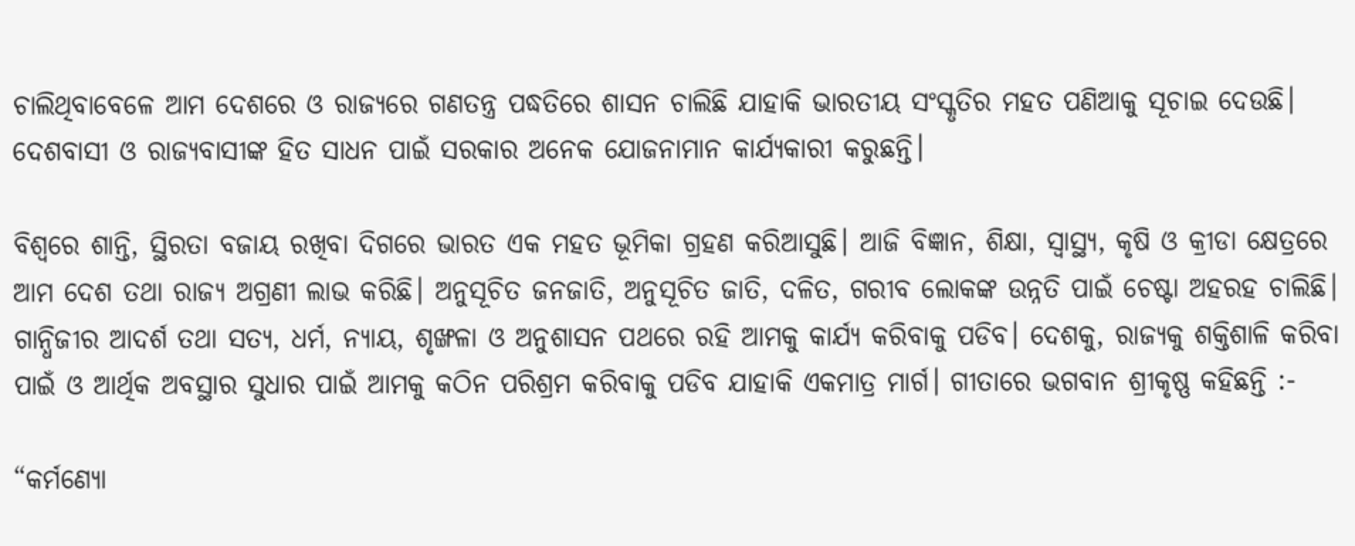ଚାଲିଥିବାବେଳେ ଆମ ଦେଶରେ ଓ ରାଜ୍ୟରେ ଗଣତନ୍ତ୍ର ପଦ୍ଧତିରେ ଶାସନ ଚାଲିଛି ଯାହାକି ଭାରତୀୟ ସଂସ୍କୃତିର ମହତ ପଣିଆକୁ ସୂଚାଇ ଦେଉଛି। ଦେଶବାସୀ ଓ ରାଜ୍ୟବାସୀଙ୍କ ହିତ ସାଧନ ପାଇଁ ସରକାର ଅନେକ ଯୋଜନାମାନ କାର୍ଯ୍ୟକାରୀ କରୁଛନ୍ତି।

ବିଶ୍ୱରେ ଶାନ୍ତି, ସ୍ଥିରତା ବଜାୟ ରଖିବା ଦିଗରେ ଭାରତ ଏକ ମହତ ଭୂମିକା ଗ୍ରହଣ କରିଆସୁଛି। ଆଜି ବିଜ୍ଞାନ, ଶିକ୍ଷା, ସ୍ୱାସ୍ଥ୍ୟ, କୃଷି ଓ କ୍ରୀଡା କ୍ଷେତ୍ରରେ ଆମ ଦେଶ ତଥା ରାଜ୍ୟ ଅଗ୍ରଣୀ ଲାଭ କରିଛି। ଅନୁସୂଚିତ ଜନଜାତି, ଅନୁସୂଚିତ ଜାତି, ଦଳିତ, ଗରୀବ ଲୋକଙ୍କ ଉନ୍ନତି ପାଇଁ ଚେଷ୍ଟା ଅହରହ ଚାଲିଛି। ଗାନ୍ଧିଜୀର ଆଦର୍ଶ ତଥା ସତ୍ୟ, ଧର୍ମ, ନ୍ୟାୟ, ଶୃଙ୍ଖଳା ଓ ଅନୁଶାସନ ପଥରେ ରହି ଆମକୁ କାର୍ଯ୍ୟ କରିବାକୁ ପଡିବ। ଦେଶକୁ, ରାଜ୍ୟକୁ ଶକ୍ତିଶାଳି କରିବା ପାଇଁ ଓ ଆର୍ଥିକ ଅବସ୍ଥାର ସୁଧାର ପାଇଁ ଆମକୁ କଠିନ ପରିଶ୍ରମ କରିବାକୁ ପଡିବ ଯାହାକି ଏକମାତ୍ର ମାର୍ଗ। ଗୀତାରେ ଭଗବାନ ଶ୍ରୀକୃଷ୍ଣ କହିଛନ୍ତି :-

“କର୍ମଣ୍ୟୋ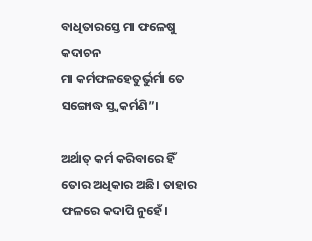ବାଧିତାରସ୍ତେ ମା ଫଳେଷୁ କଦାଚନ
ମା କର୍ମଫଳହେତୁର୍ଭୁର୍ମା ତେ ସଙ୍ଗୋଦ୍ଧ ସ୍ତ୍ୱକର୍ମଣି”।

ଅର୍ଥାତ୍ କର୍ମ କରିବାରେ ହିଁ ତୋର ଅଧିକାର ଅଛି। ତାହାର ଫଳରେ କଦାପି ନୁହେଁ।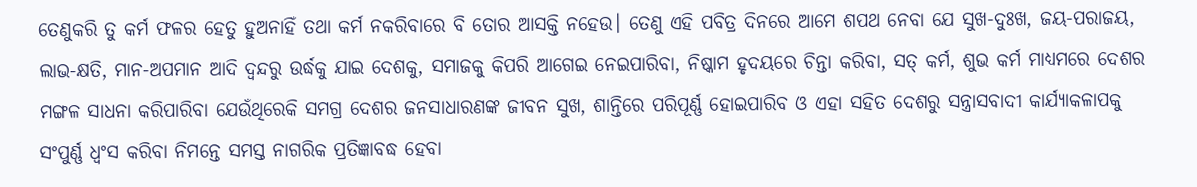ତେଣୁକରି ତୁ କର୍ମ ଫଳର ହେତୁ ହୁଅନାହିଁ ତଥା କର୍ମ ନକରିବାରେ ବି ତୋର ଆସକ୍ତି ନହେଉ। ତେଣୁ ଏହି ପବିତ୍ର ଦିନରେ ଆମେ ଶପଥ ନେବା ଯେ ସୁଖ-ଦୁଃଖ, ଜୟ-ପରାଜୟ, ଲାଭ-କ୍ଷତି, ମାନ-ଅପମାନ ଆଦି ଦ୍ୱନ୍ଦରୁ ଉର୍ଦ୍ଧକୁ ଯାଇ ଦେଶକୁ, ସମାଜକୁ କିପରି ଆଗେଇ ନେଇପାରିବା, ନିଷ୍କାମ ହୃଦୟରେ ଚିନ୍ତା କରିବା, ସତ୍ କର୍ମ, ଶୁଭ କର୍ମ ମାଧ୍ୟମରେ ଦେଶର ମଙ୍ଗଳ ସାଧନା କରିପାରିବା ଯେଉଁଥିରେକି ସମଗ୍ର ଦେଶର ଜନସାଧାରଣଙ୍କ ଜୀବନ ସୁଖ, ଶାନ୍ତିରେ ପରିପୂର୍ଣ୍ଣ ହୋଇପାରିବ ଓ ଏହା ସହିତ ଦେଶରୁ ସନ୍ତ୍ରାସବାଦୀ କାର୍ଯ୍ୟାକଳାପକୁ ସଂପୁର୍ଣ୍ଣ ଧ୍ୱଂସ କରିବା ନିମନ୍ତେ ସମସ୍ତ ନାଗରିକ ପ୍ରତିଜ୍ଞାବଦ୍ଧ ହେବା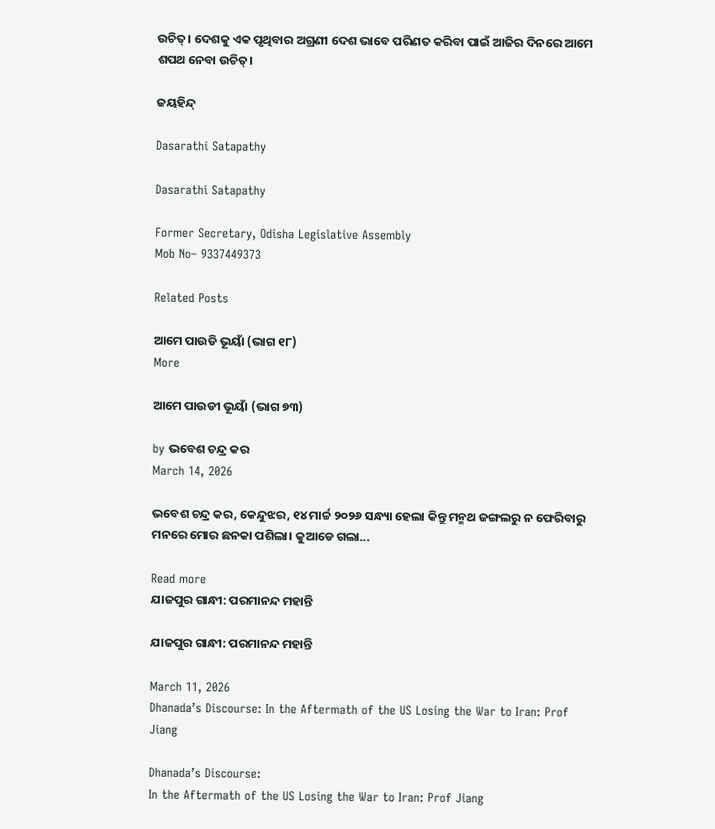ଉଚିତ୍। ଦେଶକୁ ଏକ ପୃଥିବାର ଅଗ୍ରଣୀ ଦେଶ ଭାବେ ପରିଣତ କରିବା ପାଇଁ ଆଜିର ଦିନରେ ଆମେ ଶପଥ ନେବା ଉଚିତ୍।

ଜୟହିନ୍ଦ୍

Dasarathi Satapathy

Dasarathi Satapathy

Former Secretary, Odisha Legislative Assembly
Mob No– 9337449373

Related Posts

ଆମେ ପାଉଡି ଭୂୟାଁ (ଭାଗ ୧୮)
More

ଆମେ ପାଉଡୀ ଭୂୟାଁ (ଭାଗ ୭୩)

by ଭବେଶ ଚନ୍ଦ୍ର କର
March 14, 2026

ଭବେଶ ଚନ୍ଦ୍ର କର, କେନ୍ଦୁଝର, ୧୪ ମାର୍ଚ୍ଚ ୨୦୨୬ ସନ୍ଧ୍ୟା ହେଲା କିନ୍ତୁ ମନ୍ମଥ ଜଙ୍ଗଲରୁ ନ ଫେରିବାରୁ ମନରେ ମୋର ଛନକା ପଶିଲା। କୁଆଡେ ଗଲା...

Read more
ଯାଜପୁର ଗାନ୍ଧୀ: ପରମାନନ୍ଦ ମହାନ୍ତି

ଯାଜପୁର ଗାନ୍ଧୀ: ପରମାନନ୍ଦ ମହାନ୍ତି

March 11, 2026
Dhanada’s Discourse: In the Aftermath of the US Losing the War to Iran: Prof Jiang

Dhanada’s Discourse:
In the Aftermath of the US Losing the War to Iran: Prof Jiang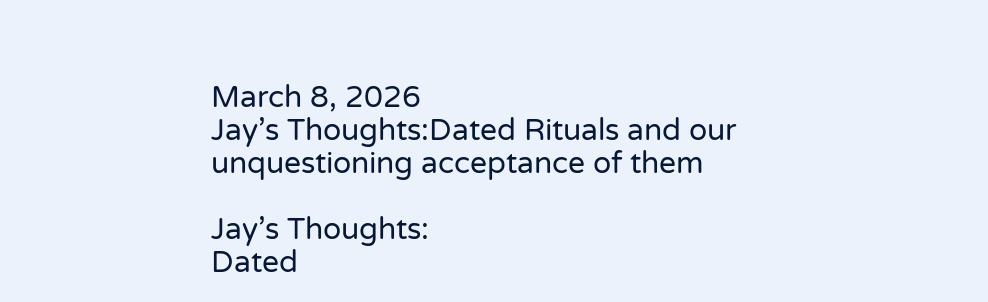March 8, 2026
Jay’s Thoughts:Dated Rituals and our unquestioning acceptance of them

Jay’s Thoughts:
Dated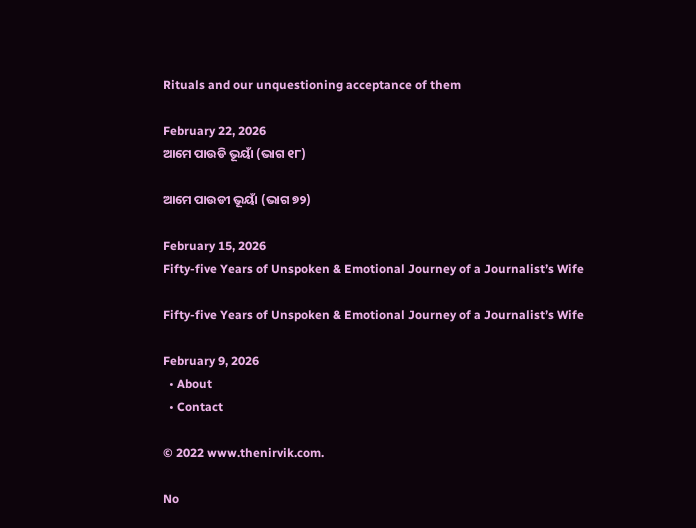Rituals and our unquestioning acceptance of them

February 22, 2026
ଆମେ ପାଉଡି ଭୂୟାଁ (ଭାଗ ୧୮)

ଆମେ ପାଉଡୀ ଭୂୟାଁ (ଭାଗ ୭୨)

February 15, 2026
Fifty-five Years of Unspoken & Emotional Journey of a Journalist’s Wife

Fifty-five Years of Unspoken & Emotional Journey of a Journalist’s Wife

February 9, 2026
  • About
  • Contact

© 2022 www.thenirvik.com.

No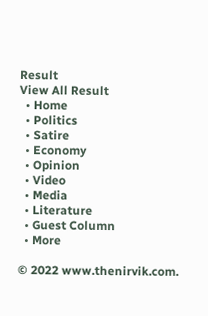Result
View All Result
  • Home
  • Politics
  • Satire
  • Economy
  • Opinion
  • Video
  • Media
  • Literature
  • Guest Column
  • More

© 2022 www.thenirvik.com.